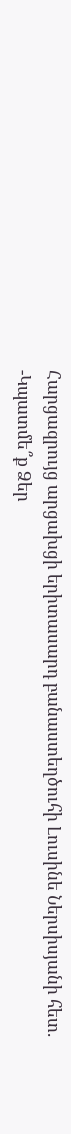Հարցազրույց արցախցի երիտասարդ բանաստեղծուհի Լուսինե Ներսիսյանի հետ.
-Կպատմե՞ք Ձեր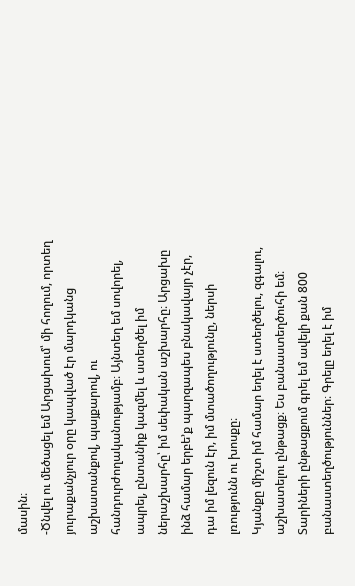մասին։
-Ծնվել ու մեծացել եմ Արցախում՝ մի հողում, որտեղ յուրաքանչյուր օրը կապված էր մարդկանց աշխատանքով, պայքարով, ու հանդուրժողականությամբ։ Այնտեղ եմ սովորել, ապրել, ընտանիք կազմել և ստեղծել իմ ներաշխարհը՝ իմ սեփական աշխարհը։ Արցախը ինձ համար երբե’ք պարզապես բնակավայր չէր, դա իմ լեզուն էր, իմ մտածողությունը, ներսի լռությունն ու խոսքը։
Կյանքը միշտ իմ համար եղել է ստեղծելու, զգալու, աշխատելու ընթացք։ Ես բանաստեղծուհի եմ։ Տարիների ընթացքում գրել եմ ավելի քան 800 բանաստեղծություններ։ Գրելը եղել է իմ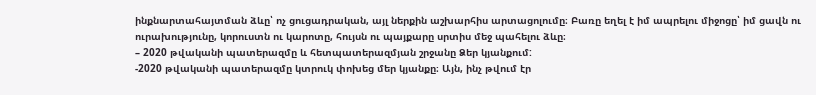ինքնարտահայտման ձևը՝ ոչ ցուցադրական, այլ ներքին աշխարհիս արտացոլումը։ Բառը եղել է իմ ապրելու միջոցը՝ իմ ցավն ու ուրախությունը, կորուստն ու կարոտը, հույսն ու պայքարը սրտիս մեջ պահելու ձևը։
– 2020 թվականի պատերազմը և հետպատերազմյան շրջանը Ձեր կյանքում:
-2020 թվականի պատերազմը կտրուկ փոխեց մեր կյանքը։ Այն, ինչ թվում էր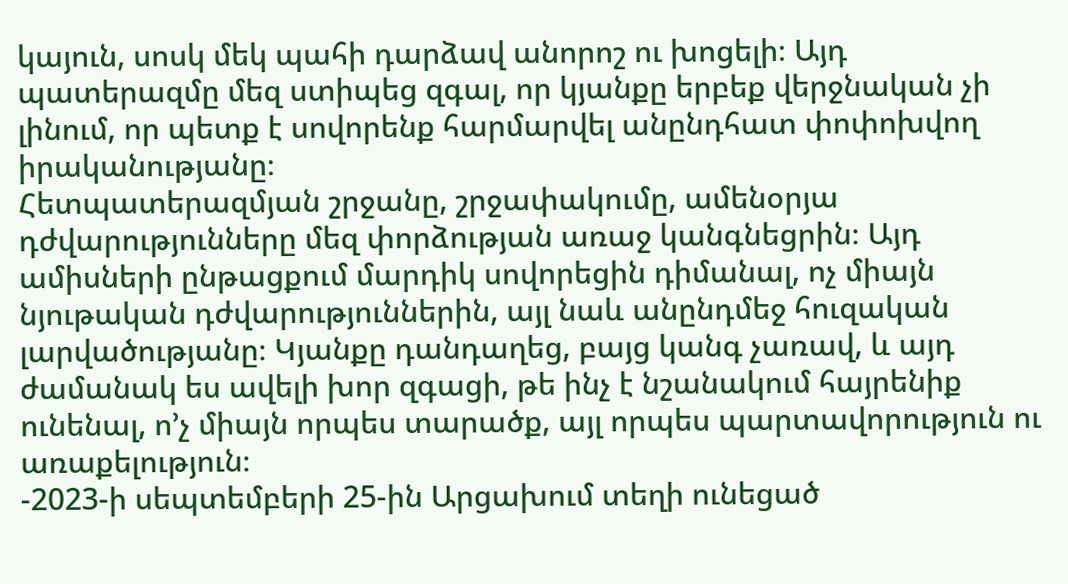կայուն, սոսկ մեկ պահի դարձավ անորոշ ու խոցելի։ Այդ պատերազմը մեզ ստիպեց զգալ, որ կյանքը երբեք վերջնական չի լինում, որ պետք է սովորենք հարմարվել անընդհատ փոփոխվող իրականությանը։
Հետպատերազմյան շրջանը, շրջափակումը, ամենօրյա դժվարությունները մեզ փորձության առաջ կանգնեցրին։ Այդ ամիսների ընթացքում մարդիկ սովորեցին դիմանալ, ոչ միայն նյութական դժվարություններին, այլ նաև անընդմեջ հուզական լարվածությանը։ Կյանքը դանդաղեց, բայց կանգ չառավ, և այդ ժամանակ ես ավելի խոր զգացի, թե ինչ է նշանակում հայրենիք ունենալ, ո’չ միայն որպես տարածք, այլ որպես պարտավորություն ու առաքելություն։
-2023-ի սեպտեմբերի 25-ին Արցախում տեղի ունեցած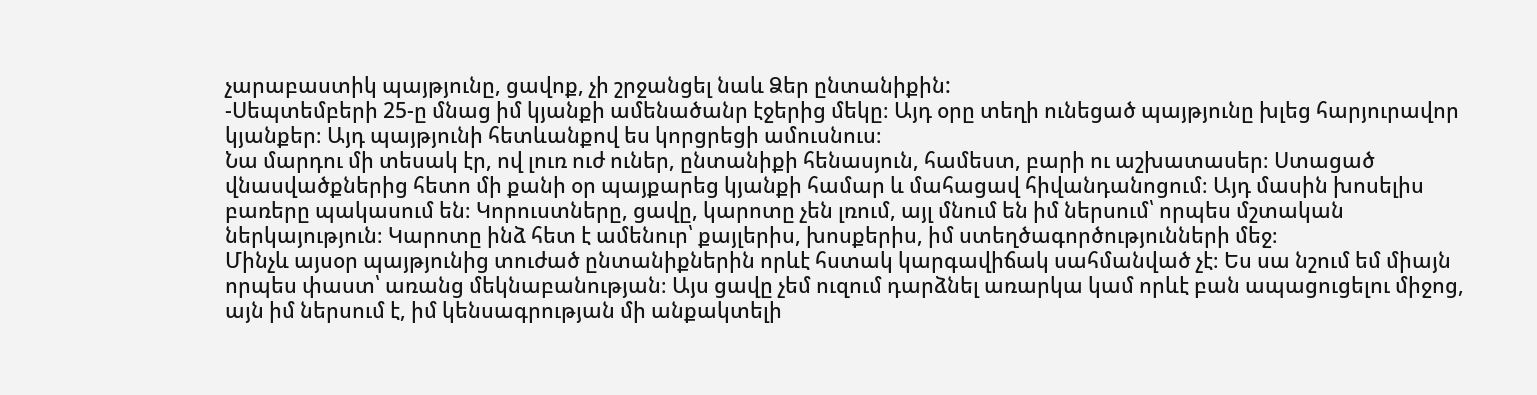չարաբաստիկ պայթյունը, ցավոք, չի շրջանցել նաև Ձեր ընտանիքին:
-Սեպտեմբերի 25-ը մնաց իմ կյանքի ամենածանր էջերից մեկը։ Այդ օրը տեղի ունեցած պայթյունը խլեց հարյուրավոր կյանքեր։ Այդ պայթյունի հետևանքով ես կորցրեցի ամուսնուս։
Նա մարդու մի տեսակ էր, ով լուռ ուժ ուներ, ընտանիքի հենասյուն, համեստ, բարի ու աշխատասեր։ Ստացած վնասվածքներից հետո մի քանի օր պայքարեց կյանքի համար և մահացավ հիվանդանոցում։ Այդ մասին խոսելիս բառերը պակասում են։ Կորուստները, ցավը, կարոտը չեն լռում, այլ մնում են իմ ներսում՝ որպես մշտական ներկայություն։ Կարոտը ինձ հետ է ամենուր՝ քայլերիս, խոսքերիս, իմ ստեղծագործությունների մեջ։
Մինչև այսօր պայթյունից տուժած ընտանիքներին որևէ հստակ կարգավիճակ սահմանված չէ։ Ես սա նշում եմ միայն որպես փաստ՝ առանց մեկնաբանության։ Այս ցավը չեմ ուզում դարձնել առարկա կամ որևէ բան ապացուցելու միջոց, այն իմ ներսում է, իմ կենսագրության մի անքակտելի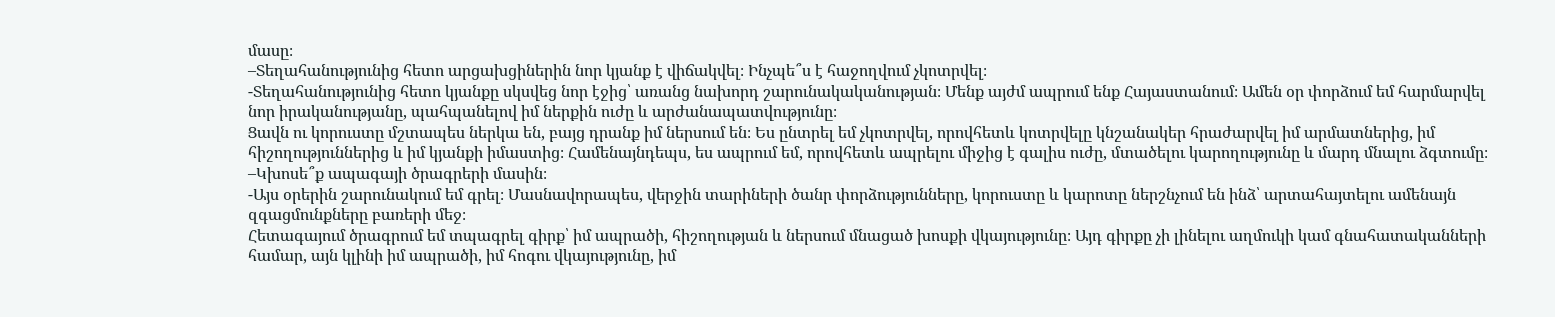մասը։
–Տեղահանությունից հետո արցախցիներին նոր կյանք է վիճակվել։ Ինչպե՞ս է հաջողվում չկոտրվել։
-Տեղահանությունից հետո կյանքը սկսվեց նոր էջից՝ առանց նախորդ շարունակականության։ Մենք այժմ ապրում ենք Հայաստանում։ Ամեն օր փորձում եմ հարմարվել նոր իրականությանը, պահպանելով իմ ներքին ուժը և արժանապատվությունը։
Ցավն ու կորուստը մշտապես ներկա են, բայց դրանք իմ ներսում են։ Ես ընտրել եմ չկոտրվել, որովհետև կոտրվելը կնշանակեր հրաժարվել իմ արմատներից, իմ հիշողություններից և իմ կյանքի իմաստից։ Համենայնդեպս, ես ապրում եմ, որովհետև ապրելու միջից է գալիս ուժը, մտածելու կարողությունը և մարդ մնալու ձգտումը։
–Կխոսե՞ք ապագայի ծրագրերի մասին։
-Այս օրերին շարունակում եմ գրել։ Մասնավորապես, վերջին տարիների ծանր փորձությունները, կորուստը և կարոտը ներշնչում են ինձ՝ արտահայտելու ամենայն զգացմունքները բառերի մեջ։
Հետագայում ծրագրում եմ տպագրել գիրք՝ իմ ապրածի, հիշողության և ներսում մնացած խոսքի վկայությունը։ Այդ գիրքը չի լինելու աղմուկի կամ գնահատականների համար, այն կլինի իմ ապրածի, իմ հոգու վկայությունը, իմ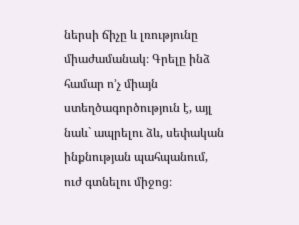ներսի ճիչը և լռությունը միաժամանակ։ Գրելը ինձ համար ո’չ միայն ստեղծագործություն է, այլ նաև` ապրելու ձև, սեփական ինքնության պահպանում, ուժ գտնելու միջոց։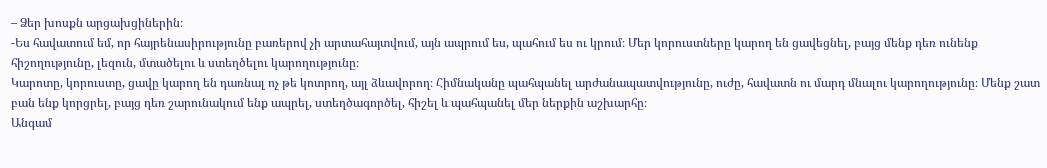– Ձեր խոսքն արցախցիներին։
-Ես հավատում եմ, որ հայրենասիրությունը բառերով չի արտահայտվում, այն ապրում ես, պահում ես ու կրում։ Մեր կորուստները կարող են ցավեցնել, բայց մենք դեռ ունենք հիշողությունը, լեզուն, մտածելու և ստեղծելու կարողությունը։
Կարոտը, կորուստը, ցավը կարող են դառնալ ոչ թե կոտրող, այլ ձևավորող։ Հիմնականը պահպանել արժանապատվությունը, ուժը, հավատն ու մարդ մնալու կարողությունը։ Մենք շատ բան ենք կորցրել, բայց դեռ շարունակում ենք ապրել, ստեղծագործել, հիշել և պահպանել մեր ներքին աշխարհը։
Անգամ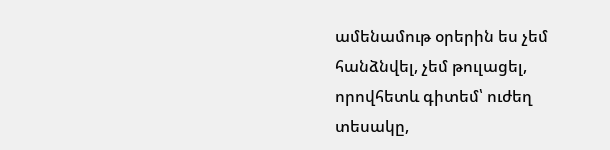ամենամութ օրերին ես չեմ հանձնվել, չեմ թուլացել, որովհետև գիտեմ՝ ուժեղ տեսակը,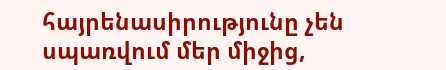հայրենասիրությունը չեն սպառվում մեր միջից,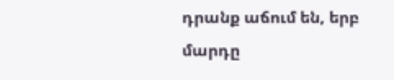դրանք աճում են, երբ մարդը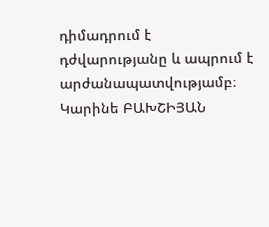դիմադրում է դժվարությանը և ապրում է արժանապատվությամբ։
Կարինե ԲԱԽՇԻՅԱՆ